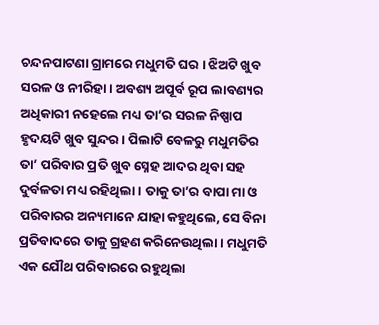ଚନ୍ଦନପାଟଣା ଗ୍ରାମରେ ମଧୁମତି ଘର । ଝିଅଟି ଖୁବ ସରଳ ଓ ନୀରିହା । ଅବଶ୍ୟ ଅପୂର୍ବ ରୂପ ଲାବଣ୍ୟର ଅଧିକାରୀ ନହେଲେ ମଧ୍ୟ ତା’ର ସରଳ ନିଷ୍ପାପ ହୃଦୟଟି ଖୁବ ସୁନ୍ଦର । ପିଲାଟି ବେଳରୁ ମଧୁମତିର ତା’ ପରିବାର ପ୍ରତି ଖୁବ ସ୍ନେହ ଆଦର ଥିବା ସହ ଦୁର୍ବଳତା ମଧ୍ୟ ରହିଥିଲା । ତାକୁ ତା’ର ବାପା ମା ଓ ପରିବାରର ଅନ୍ୟମାନେ ଯାହା କହୁଥିଲେ, ସେ ବିନା ପ୍ରତିବାଦରେ ତାକୁ ଗ୍ରହଣ କରିନେଉଥିଲା । ମଧୁମତି ଏକ ଯୌଥ ପରିବାରରେ ରହୁଥିଲା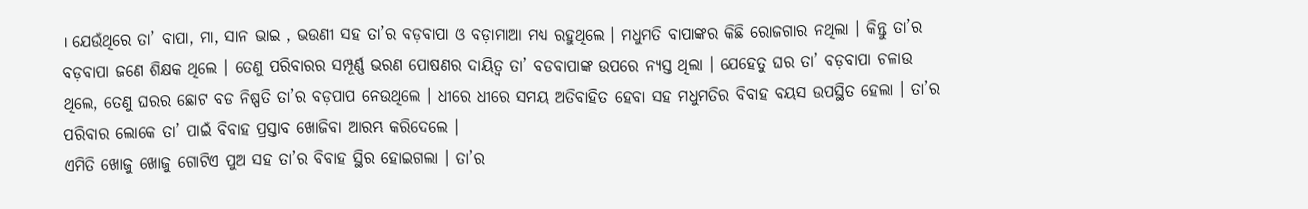। ଯେଉଁଥିରେ ତା’ ବାପା, ମା, ସାନ ଭାଇ , ଭଉଣୀ ସହ ତା’ର ବଡ଼ବାପା ଓ ବଡ଼ାମାଆ ମଧ୍ୟ ରହୁଥିଲେ । ମଧୁମତି ବାପାଙ୍କର କିଛି ରୋଜଗାର ନଥିଲା । କିନ୍ତୁ ତା’ର ବଡ଼ବାପା ଜଣେ ଶିକ୍ଷକ ଥିଲେ । ତେଣୁ ପରିବାରର ସମ୍ପୂର୍ଣ୍ଣ ଭରଣ ପୋଷଣର ଦାୟିତ୍ୱ ତା’ ବଡବାପାଙ୍କ ଉପରେ ନ୍ୟସ୍ତ ଥିଲା । ଯେହେତୁ ଘର ତା’ ବଡ଼ବାପା ଚଳାଉ ଥିଲେ, ତେଣୁ ଘରର ଛୋଟ ବଡ ନିଷ୍ପତି ତା’ର ବଡ଼ପାପ ନେଉଥିଲେ । ଧୀରେ ଧୀରେ ସମୟ ଅତିବାହିତ ହେବା ସହ ମଧୁମତିର ବିବାହ ବୟସ ଉପସ୍ଥିତ ହେଲା । ତା’ର ପରିବାର ଲୋକେ ତା’ ପାଇଁ ବିବାହ ପ୍ରସ୍ତାବ ଖୋଜିବା ଆରମ୍ଭ କରିଦେଲେ ।
ଏମିତି ଖୋଜୁ ଖୋଜୁ ଗୋଟିଏ ପୁଅ ସହ ତା’ର ବିବାହ ସ୍ଥିର ହୋଇଗଲା । ତା’ର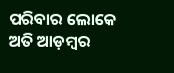ପରିବାର ଲୋକେ ଅତି ଆଡ଼ମ୍ବର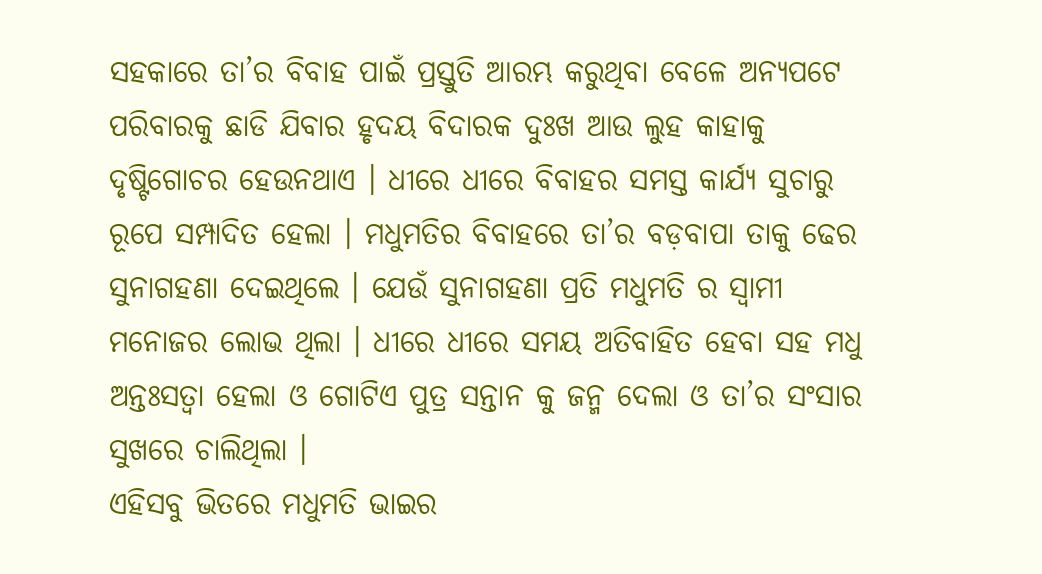ସହକାରେ ତା’ର ବିବାହ ପାଇଁ ପ୍ରସ୍ତୁତି ଆରମ୍ଭ କରୁଥିବା ବେଳେ ଅନ୍ୟପଟେ ପରିବାରକୁ ଛାଡି ଯିବାର ହୃଦୟ ବିଦାରକ ଦୁଃଖ ଆଉ ଲୁହ କାହାକୁ ଦୃଷ୍ଟିଗୋଚର ହେଉନଥାଏ । ଧୀରେ ଧୀରେ ବିବାହର ସମସ୍ତ କାର୍ଯ୍ୟ ସୁଚାରୁ ରୂପେ ସମ୍ପାଦିତ ହେଲା । ମଧୁମତିର ବିବାହରେ ତା’ର ବଡ଼ବାପା ତାକୁ ଢେର ସୁନାଗହଣା ଦେଇଥିଲେ । ଯେଉଁ ସୁନାଗହଣା ପ୍ରତି ମଧୁମତି ର ସ୍ୱାମୀ ମନୋଜର ଲୋଭ ଥିଲା । ଧୀରେ ଧୀରେ ସମୟ ଅତିବାହିତ ହେବା ସହ ମଧୁ ଅନ୍ତଃସତ୍ଵା ହେଲା ଓ ଗୋଟିଏ ପୁତ୍ର ସନ୍ତାନ କୁ ଜନ୍ମ ଦେଲା ଓ ତା’ର ସଂସାର ସୁଖରେ ଚାଲିଥିଲା ।
ଏହିସବୁ ଭିତରେ ମଧୁମତି ଭାଇର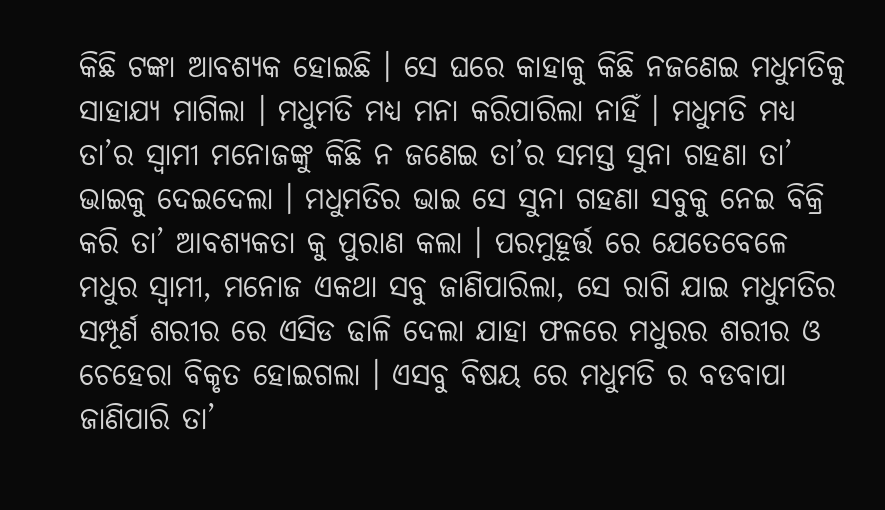କିଛି ଟଙ୍କା ଆବଶ୍ୟକ ହୋଇଛି । ସେ ଘରେ କାହାକୁ କିଛି ନଜଣେଇ ମଧୁମତିକୁ ସାହାଯ୍ୟ ମାଗିଲା । ମଧୁମତି ମଧ୍ୟ ମନା କରିପାରିଲା ନାହିଁ । ମଧୁମତି ମଧ୍ୟ ତା’ର ସ୍ୱାମୀ ମନୋଜଙ୍କୁ କିଛି ନ ଜଣେଇ ତା’ର ସମସ୍ତ ସୁନା ଗହଣା ତା’ ଭାଇକୁ ଦେଇଦେଲା । ମଧୁମତିର ଭାଇ ସେ ସୁନା ଗହଣା ସବୁକୁ ନେଇ ବିକ୍ରି କରି ତା’ ଆବଶ୍ୟକତା କୁ ପୁରାଣ କଲା । ପରମୁହୂର୍ତ୍ତ ରେ ଯେତେବେଳେ ମଧୁର ସ୍ୱାମୀ, ମନୋଜ ଏକଥା ସବୁ ଜାଣିପାରିଲା, ସେ ରାଗି ଯାଇ ମଧୁମତିର ସମ୍ପୂର୍ଣ ଶରୀର ରେ ଏସିଡ ଢାଳି ଦେଲା ଯାହା ଫଳରେ ମଧୁରର ଶରୀର ଓ ଚେହେରା ବିକୃତ ହୋଇଗଲା । ଏସବୁ ବିଷୟ ରେ ମଧୁମତି ର ବଡବାପା ଜାଣିପାରି ତା’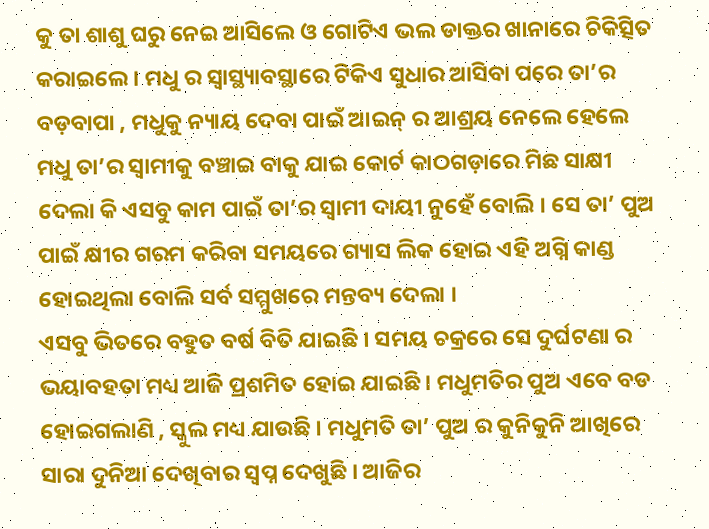କୁ ତା ଶାଶୁ ଘରୁ ନେଇ ଆସିଲେ ଓ ଗୋଟିଏ ଭଲ ଡାକ୍ତର ଖାନାରେ ଚିକିତ୍ସିତ କରାଇଲେ । ମଧୁ ର ସ୍ୱାସ୍ଥ୍ୟାବସ୍ଥାରେ ଟିକିଏ ସୁଧାର ଆସିବା ପରେ ତା’ର ବଡ଼ବାପା , ମଧୁକୁ ନ୍ୟାୟ ଦେବା ପାଇଁ ଆଇନ୍ ର ଆଶ୍ରୟ ନେଲେ ହେଲେ ମଧୁ ତା’ର ସ୍ୱାମୀକୁ ବଞ୍ଚାଇ ବାକୁ ଯାଇ କୋର୍ଟ କାଠଗଡ଼ାରେ ମିଛ ସାକ୍ଷୀ ଦେଲା କି ଏସବୁ କାମ ପାଇଁ ତା’ର ସ୍ୱାମୀ ଦାୟୀ ନୁହେଁ ବୋଲି । ସେ ତା’ ପୁଅ ପାଇଁ କ୍ଷୀର ଗରମ କରିବା ସମୟରେ ଗ୍ୟାସ ଲିକ ହୋଇ ଏହି ଅଗ୍ନି କାଣ୍ଡ ହୋଇଥିଲା ବୋଲି ସର୍ବ ସମ୍ମୁଖରେ ମନ୍ତବ୍ୟ ଦେଲା ।
ଏସବୁ ଭିତରେ ବହୁତ ବର୍ଷ ବିତି ଯାଇଛି । ସମୟ ଚକ୍ରରେ ସେ ଦୁର୍ଘଟଣା ର ଭୟାବହତା ମଧ୍ୟ ଆଜି ପ୍ରଶମିତ ହୋଇ ଯାଇଛି । ମଧୁମତିର ପୁଅ ଏବେ ବଡ ହୋଇଗଲାଣି , ସ୍କୁଲ ମଧ୍ୟ ଯାଉଛି । ମଧୁମତି ତା’ ପୁଅ ର କୁନିକୁନି ଆଖିରେ ସାରା ଦୁନିଆ ଦେଖିବାର ସ୍ୱପ୍ନ ଦେଖୁଛି । ଆଜିର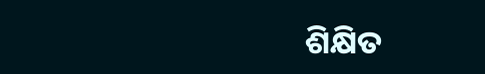ଶିକ୍ଷିତ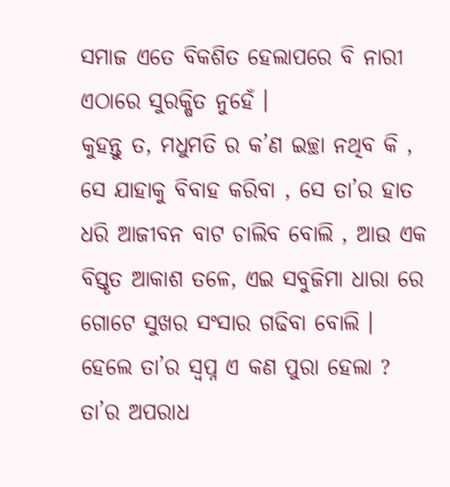ସମାଜ ଏତେ ବିକଶିତ ହେଲାପରେ ବି ନାରୀ ଏଠାରେ ସୁରକ୍ଷିତ ନୁହେଁ ।
କୁହନ୍ତୁ ତ, ମଧୁମତି ର କ’ଣ ଇଚ୍ଛା ନଥିବ କି , ସେ ଯାହାକୁ ବିବାହ କରିବା , ସେ ତା’ର ହାତ ଧରି ଆଜୀବନ ବାଟ ଚାଲିବ ବୋଲି , ଆଉ ଏକ ବିସ୍ତୃତ ଆକାଶ ତଳେ, ଏଇ ସବୁଜିମା ଧାରା ରେ ଗୋଟେ ସୁଖର ସଂସାର ଗଢିବା ବୋଲି । ହେଲେ ତା’ର ସ୍ୱପ୍ନ ଏ କଣ ପୁରା ହେଲା ? ତା’ର ଅପରାଧ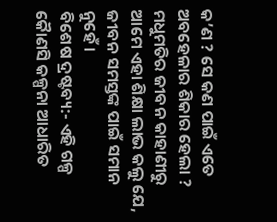କ’ଣ ? ସେ କଣ ପାଇଁ ଏତେ ଅବହେଳାର ଶିକାର ହେଲା ?
ମଧୁମତିର ଜୀବନ କାହାଣୀରୁ ଆମେ ଏହା ଶିକ୍ଷା ଲାଭ କଲୁ ଯେ, ଜୀବନ ସମସ୍ତଙ୍କ ପାଇଁ ସମାନ ନୁହେଁ ।
ବିଶେଷ ଦ୍ରଷ୍ଟବ୍ୟ:- ଏହି ଗଳ୍ପ କୈାଣସି କଳ୍ପନା ଆଧାରିତ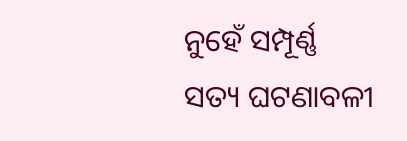ନୁହେଁ ସମ୍ପୂର୍ଣ୍ଣ ସତ୍ୟ ଘଟଣାବଳୀ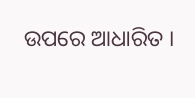ଉପରେ ଆଧାରିତ ।